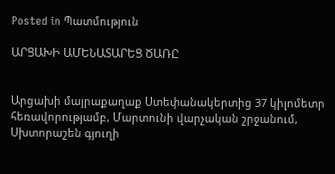Posted in Պատմություն

ԱՐՑԱԽԻ ԱՄԵՆԱՏԱՐԵՑ ԾԱՌԸ


Արցախի մայրաքաղաք Ստեփանակերտից 37 կիլոմետր հեռավորությամբ, Մարտունի վարչական շրջանում, Սխտորաշեն գյուղի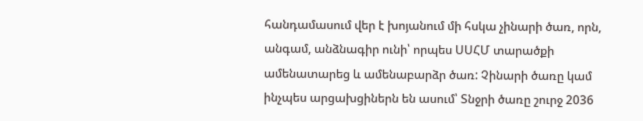հանդամասում վեր է խոյանում մի հսկա չինարի ծառ, որն, անգամ, անձնագիր ունի՝ որպես ՍՍՀՄ տարածքի ամենատարեց և ամենաբարձր ծառ: Չինարի ծառը կամ ինչպես արցախցիներն են ասում՝ Տնջրի ծառը շուրջ 2036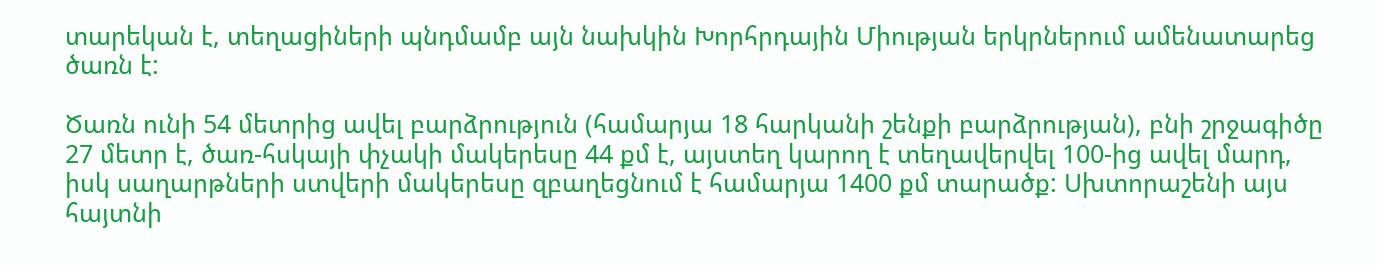տարեկան է, տեղացիների պնդմամբ այն նախկին Խորհրդային Միության երկրներում ամենատարեց ծառն է:

Ծառն ունի 54 մետրից ավել բարձրություն (համարյա 18 հարկանի շենքի բարձրության), բնի շրջագիծը 27 մետր է, ծառ-հսկայի փչակի մակերեսը 44 քմ է, այստեղ կարող է տեղավերվել 100-ից ավել մարդ, իսկ սաղարթների ստվերի մակերեսը զբաղեցնում է համարյա 1400 քմ տարածք: Սխտորաշենի այս հայտնի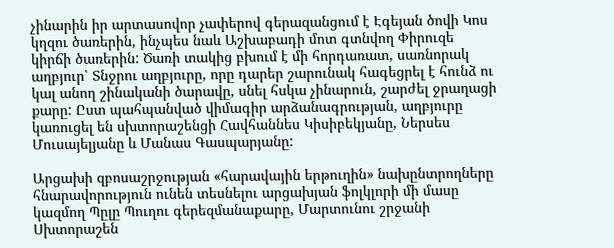չինարին իր արտասովոր չափերով գերազանցում է Էգեյան ծովի Կոս կղզու ծառերին, ինչպես նաև Աշխաբադի մոտ գտնվող Փիրուզե կիրճի ծառերին: Ծառի տակից բխում է մի հորդառատ, սառնորակ աղբյուր՝ Տնջրու աղբյուրը, որը դարեր շարունակ հագեցրել է հունձ ու կալ անող շինականի ծարավը, սնել հսկա չինարուն, շարժել ջրաղացի քարը: Ըստ պահպանված վիմագիր արձանագրության, աղբյուրը կառուցել են սխտորաշենցի Հավհաննես Կիսիբեկյանը, Ներսես Մուսայելյանը և Մանաս Գասպարյանը:

Արցախի զբոսաշրջության «հարավային երթուղին» նախընտրողները հնարավորություն ունեն տեսնելու արցախյան ֆոլկլորի մի մասը կազմող Պըլը Պուղու գերեզմանաքարը, Մարտունու շրջանի Սխտորաշեն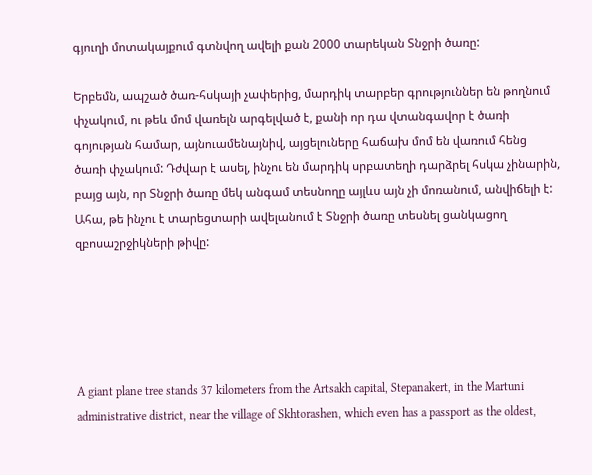գյուղի մոտակայքում գտնվող ավելի քան 2000 տարեկան Տնջրի ծառը:

Երբեմն, ապշած ծառ-հսկայի չափերից, մարդիկ տարբեր գրություններ են թողնում փչակում, ու թեև մոմ վառելն արգելված է, քանի որ դա վտանգավոր է ծառի գոյության համար, այնուամենայնիվ, այցելուները հաճախ մոմ են վառում հենց ծառի փչակում: Դժվար է ասել, ինչու են մարդիկ սրբատեղի դարձրել հսկա չինարին, բայց այն, որ Տնջրի ծառը մեկ անգամ տեսնողը այլևս այն չի մոռանում, անվիճելի է: Ահա, թե ինչու է տարեցտարի ավելանում է Տնջրի ծառը տեսնել ցանկացող զբոսաշրջիկների թիվը:





A giant plane tree stands 37 kilometers from the Artsakh capital, Stepanakert, in the Martuni administrative district, near the village of Skhtorashen, which even has a passport as the oldest,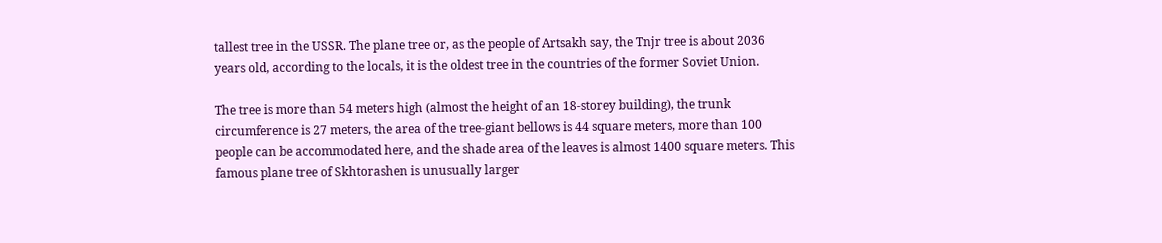tallest tree in the USSR. The plane tree or, as the people of Artsakh say, the Tnjr tree is about 2036 years old, according to the locals, it is the oldest tree in the countries of the former Soviet Union.

The tree is more than 54 meters high (almost the height of an 18-storey building), the trunk circumference is 27 meters, the area of the tree-giant bellows is 44 square meters, more than 100 people can be accommodated here, and the shade area of the leaves is almost 1400 square meters. This famous plane tree of Skhtorashen is unusually larger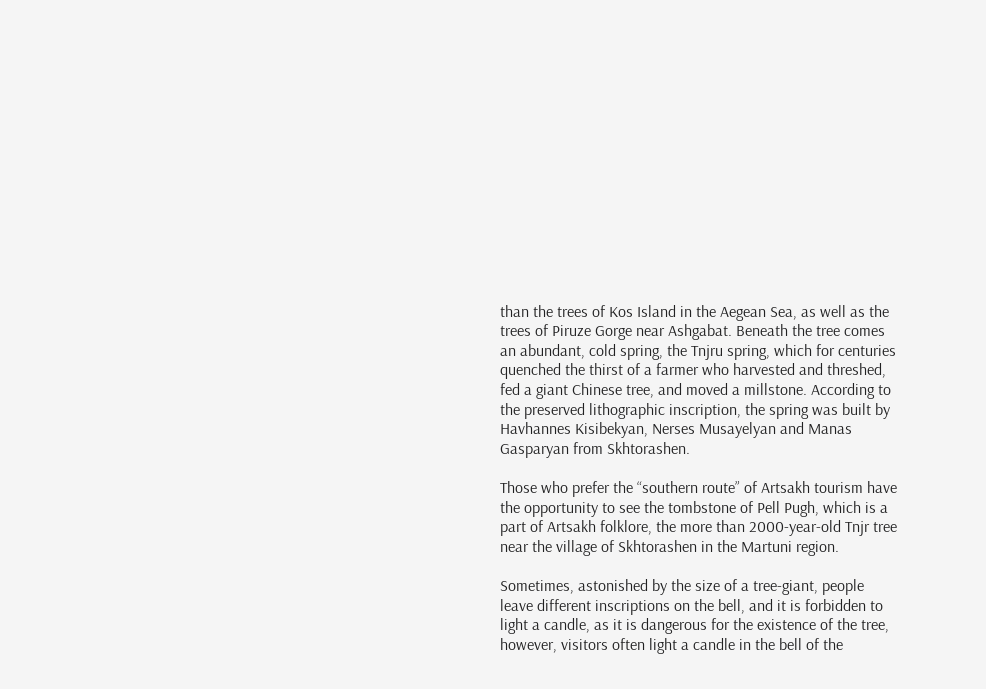than the trees of Kos Island in the Aegean Sea, as well as the trees of Piruze Gorge near Ashgabat. Beneath the tree comes an abundant, cold spring, the Tnjru spring, which for centuries quenched the thirst of a farmer who harvested and threshed, fed a giant Chinese tree, and moved a millstone. According to the preserved lithographic inscription, the spring was built by Havhannes Kisibekyan, Nerses Musayelyan and Manas Gasparyan from Skhtorashen.

Those who prefer the “southern route” of Artsakh tourism have the opportunity to see the tombstone of Pell Pugh, which is a part of Artsakh folklore, the more than 2000-year-old Tnjr tree near the village of Skhtorashen in the Martuni region.

Sometimes, astonished by the size of a tree-giant, people leave different inscriptions on the bell, and it is forbidden to light a candle, as it is dangerous for the existence of the tree, however, visitors often light a candle in the bell of the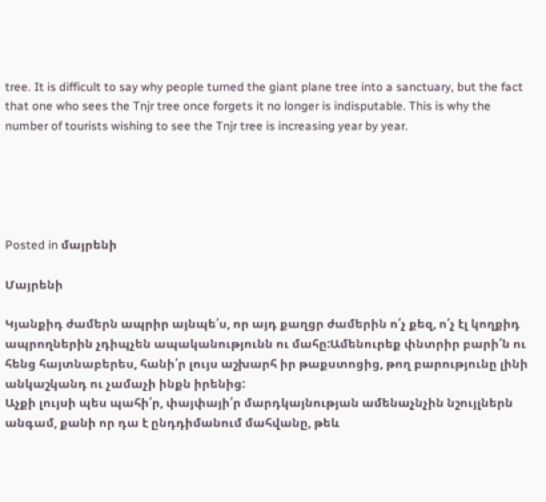tree. It is difficult to say why people turned the giant plane tree into a sanctuary, but the fact that one who sees the Tnjr tree once forgets it no longer is indisputable. This is why the number of tourists wishing to see the Tnjr tree is increasing year by year.





Posted in մայրենի

Մայրենի

Կյանքիդ ժամերն ապրիր այնպե՛ս, որ այդ քաղցր ժամերին ո՛չ քեզ, ո՛չ էլ կողքիդ ապրողներին չդիպչեն ապականությունն ու մահը:Ամենուրեք փնտրիր բարի՛ն ու հենց հայտնաբերես, հանի՛ր լույս աշխարհ իր թաքստոցից, թող բարությունը լինի անկաշկանդ ու չամաչի ինքն իրենից:
Աչքի լույսի պես պահի՛ր, փայփայի՛ր մարդկայնության ամենաչնչին նշույլներն անգամ, քանի որ դա է ընդդիմանում մահվանը, թեև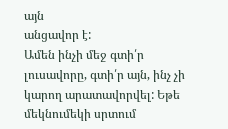այն
անցավոր է:
Ամեն ինչի մեջ գտի՛ր լուսավորը, գտի՛ր այն, ինչ չի կարող արատավորվել: Եթե մեկնումեկի սրտում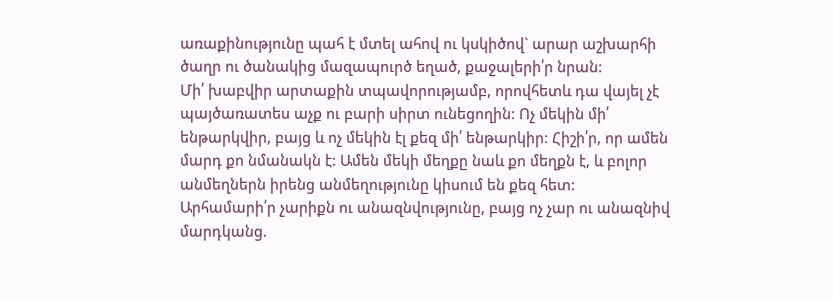առաքինությունը պահ է մտել ահով ու կսկիծով` արար աշխարհի ծաղր ու ծանակից մազապուրծ եղած, քաջալերի՛ր նրան:
Մի՛ խաբվիր արտաքին տպավորությամբ, որովհետև դա վայել չէ պայծառատես աչք ու բարի սիրտ ունեցողին: Ոչ մեկին մի՛ ենթարկվիր, բայց և ոչ մեկին էլ քեզ մի՛ ենթարկիր: Հիշի՛ր, որ ամեն մարդ քո նմանակն է: Ամեն մեկի մեղքը նաև քո մեղքն է, և բոլոր անմեղներն իրենց անմեղությունը կիսում են քեզ հետ:
Արհամարի՛ր չարիքն ու անազնվությունը, բայց ոչ չար ու անազնիվ մարդկանց.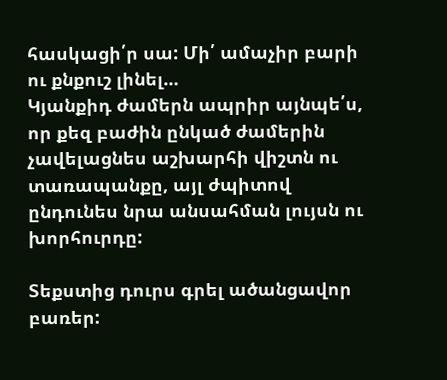հասկացի՛ր սա: Մի՛ ամաչիր բարի ու քնքուշ լինել…
Կյանքիդ ժամերն ապրիր այնպե՛ս, որ քեզ բաժին ընկած ժամերին չավելացնես աշխարհի վիշտն ու տառապանքը, այլ ժպիտով ընդունես նրա անսահման լույսն ու խորհուրդը:

Տեքստից դուրս գրել ածանցավոր բառեր: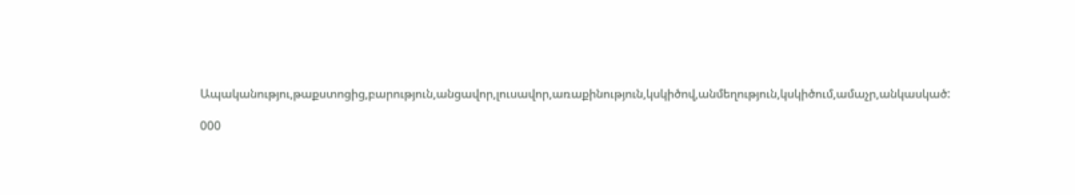Ապականությու,թաքստոցից,բարություն,անցավոր,լուսավոր,առաքինություն,կսկիծով,անմեղություն,կսկիծում,ամաչր,անկասկած:

000